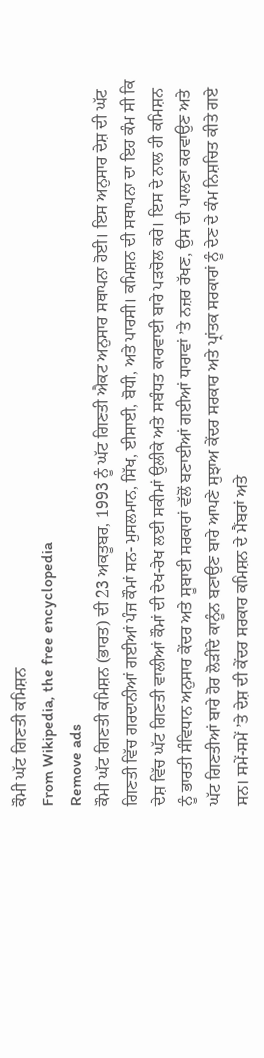ਕੌਮੀ ਘੱਟ ਗਿਣਤੀ ਕਮਿਸ਼ਨ
From Wikipedia, the free encyclopedia
Remove ads
ਕੌਮੀ ਘੱਟ ਗਿਣਤੀ ਕਮਿਸ਼ਨ (ਭਾਰਤ) ਦੀ 23 ਅਕਤੂਬਰ, 1993 ਨੂੰ ਘੱਟ ਗਿਣਤੀ ਐਕਟ ਅਨੁਸਾਰ ਸਥਾਪਨਾ ਹੋਈ। ਇਸ ਅਨੁਸਾਰ ਦੇਸ਼ ਦੀ ਘੱਟ ਗਿਣਤੀ ਵਿੱਚ ਗਰਦਾਨੀਆਂ ਗਈਆਂ ਪੰਜ ਕੌਮਾਂ ਸਨ- ਮੁਸਲਮਾਨ, ਸਿੱਖ, ਈਸਾਈ, ਬੋਧੀ, ਅਤੇ ਪਾਰਸੀ। ਕਮਿਸ਼ਨ ਦੀ ਸਥਾਪਨਾ ਦਾ ਇਹ ਕੰਮ ਸੀ ਕਿ ਦੇਸ਼ ਵਿੱਚ ਘੱਟ ਗਿਣਤੀ ਵਾਲੀਆਂ ਕੌਮਾਂ ਦੀ ਦੇਖ-ਰੇਖ ਲਈ ਸਕੀਮਾਂ ਉਲੀਕੇ ਅਤੇ ਸਬੰਧਤ ਕਾਰਵਾਈ ਬਾਰੇ ਪੜਚੋਲ ਕਰੇ। ਇਸ ਦੇ ਨਾਲ ਹੀ ਕਮਿਸ਼ਨ ਨੂੰ ਭਾਰਤੀ ਸੰਵਿਧਾਨ ਅਨੁਸਾਰ ਕੇਂਦਰ ਅਤੇ ਸੂਬਾਈ ਸਰਕਾਰਾਂ ਵੱਲੋਂ ਬਣਾਈਆਂ ਗਈਆਂ ਧਾਰਾਵਾਂ ’ਤੇ ਨਜ਼ਰ ਰੱਖਣ, ਉਸ ਦੀ ਪਾਲਣਾ ਕਰਵਾਉਣ ਅਤੇ ਘੱਟ ਗਿਣਤੀਆਂ ਬਾਰੇ ਹੋਰ ਲੋੜੀਂਦੇ ਕਾਨੂੰਨ ਬਣਾਉਣ ਬਾਰੇ ਆਪਣੇ ਸੁਝਾਅ ਕੇਂਦਰ ਸਰਕਾਰ ਅਤੇ ਪ੍ਰਾਂਤਕ ਸਰਕਾਰਾਂ ਨੂੰ ਦੇਣ ਦੇ ਕੰਮ ਨਿਸ਼ਚਿਤ ਕੀਤੇ ਗਏ ਸਨ। ਸਮੇਂ-ਸਮੇਂ ’ਤੇ ਦੇਸ਼ ਦੀ ਕੇਂਦਰ ਸਰਕਾਰ ਕਮਿਸ਼ਨ ਦੇ ਮੈਂਬਰਾਂ ਅਤੇ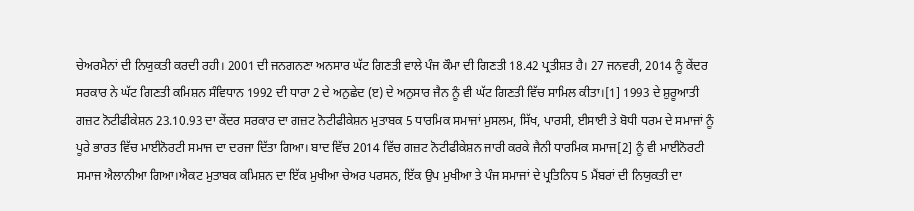ਚੇਅਰਮੈਨਾਂ ਦੀ ਨਿਯੁਕਤੀ ਕਰਦੀ ਰਹੀ। 2001 ਦੀ ਜਨਗਨਣਾ ਅਨਸਾਰ ਘੱਟ ਗਿਣਤੀ ਵਾਲੇ ਪੰਜ ਕੌਮਾ ਦੀ ਗਿਣਤੀ 18.42 ਪ੍ਰਤੀਸ਼ਤ ਹੈ। 27 ਜਨਵਰੀ, 2014 ਨੂੰ ਕੇਂਦਰ ਸਰਕਾਰ ਨੇ ਘੱਟ ਗਿਣਤੀ ਕਮਿਸ਼ਨ ਸੰਵਿਧਾਨ 1992 ਦੀ ਧਾਰਾ 2 ਦੇ ਅਨੁਛੇਦ (ੲ) ਦੇ ਅਨੁਸਾਰ ਜੈਨ ਨੂੰ ਵੀ ਘੱਟ ਗਿਣਤੀ ਵਿੱਚ ਸਾਮਿਲ ਕੀਤਾ।[1] 1993 ਦੇ ਸ਼ੁਰੂਆਤੀ ਗਜ਼ਟ ਨੋਟੀਫੀਕੇਸ਼ਨ 23.10.93 ਦਾ ਕੇਂਦਰ ਸਰਕਾਰ ਦਾ ਗਜ਼ਟ ਨੋਟੀਫੀਕੇਸ਼ਨ ਮੁਤਾਬਕ 5 ਧਾਰਮਿਕ ਸਮਾਜਾਂ ਮੁਸਲਮ, ਸਿੱਖ, ਪਾਰਸੀ, ਈਸਾਈ ਤੇ ਬੋਧੀ ਧਰਮ ਦੇ ਸਮਾਜਾਂ ਨੂੰ ਪੂਰੇ ਭਾਰਤ ਵਿੱਚ ਮਾਈਨੋਰਟੀ ਸਮਾਜ ਦਾ ਦਰਜਾ ਦਿੱਤਾ ਗਿਆ। ਬਾਦ ਵਿੱਚ 2014 ਵਿੱਚ ਗਜ਼ਟ ਨੋਟੀਫੀਕੇਸ਼ਨ ਜਾਰੀ ਕਰਕੇ ਜੈਨੀ ਧਾਰਮਿਕ ਸਮਾਜ[2] ਨੂੰ ਵੀ ਮਾਈਨੋਰਟੀ ਸਮਾਜ ਐਲਾਨੀਆ ਗਿਆ।ਐਕਟ ਮੁਤਾਬਕ ਕਮਿਸ਼ਨ ਦਾ ਇੱਕ ਮੁਖੀਆ ਚੇਅਰ ਪਰਸਨ, ਇੱਕ ਉਪ ਮੁਖੀਆ ਤੇ ਪੰਜ ਸਮਾਜਾਂ ਦੇ ਪ੍ਰਤਿਨਿਧ 5 ਮੈਂਬਰਾਂ ਦੀ ਨਿਯੁਕਤੀ ਦਾ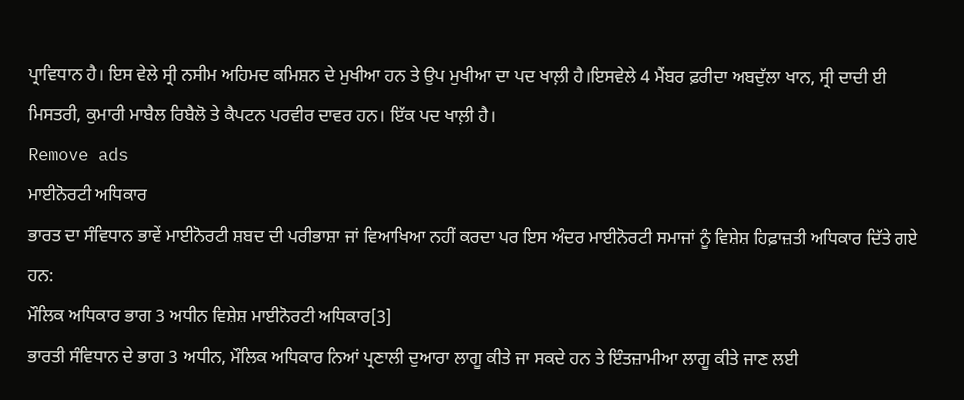ਪ੍ਰਾਵਿਧਾਨ ਹੈ। ਇਸ ਵੇਲੇ ਸ੍ਰੀ ਨਸੀਮ ਅਹਿਮਦ ਕਮਿਸ਼ਨ ਦੇ ਮੁਖੀਆ ਹਨ ਤੇ ਉਪ ਮੁਖੀਆ ਦਾ ਪਦ ਖਾਲ਼ੀ ਹੈ।ਇਸਵੇਲੇ 4 ਮੈਂਬਰ ਫ਼ਰੀਦਾ ਅਬਦੁੱਲਾ ਖਾਨ, ਸ੍ਰੀ ਦਾਦੀ ਈ ਮਿਸਤਰੀ, ਕੁਮਾਰੀ ਮਾਬੈਲ ਰਿਬੈਲੋ ਤੇ ਕੈਪਟਨ ਪਰਵੀਰ ਦਾਵਰ ਹਨ। ਇੱਕ ਪਦ ਖਾਲ਼ੀ ਹੈ।
Remove ads
ਮਾਈਨੋਰਟੀ ਅਧਿਕਾਰ
ਭਾਰਤ ਦਾ ਸੰਵਿਧਾਨ ਭਾਵੇਂ ਮਾਈਨੋਰਟੀ ਸ਼ਬਦ ਦੀ ਪਰੀਭਾਸ਼ਾ ਜਾਂ ਵਿਆਖਿਆ ਨਹੀਂ ਕਰਦਾ ਪਰ ਇਸ ਅੰਦਰ ਮਾਈਨੋਰਟੀ ਸਮਾਜਾਂ ਨੂੰ ਵਿਸ਼ੇਸ਼ ਹਿਫ਼ਾਜ਼ਤੀ ਅਧਿਕਾਰ ਦਿੱਤੇ ਗਏ ਹਨ:
ਮੌਲਿਕ ਅਧਿਕਾਰ ਭਾਗ 3 ਅਧੀਨ ਵਿਸ਼ੇਸ਼ ਮਾਈਨੋਰਟੀ ਅਧਿਕਾਰ[3]
ਭਾਰਤੀ ਸੰਵਿਧਾਨ ਦੇ ਭਾਗ 3 ਅਧੀਨ, ਮੌਲਿਕ ਅਧਿਕਾਰ ਨਿਆਂ ਪ੍ਰਣਾਲੀ ਦੁਆਰਾ ਲਾਗੂ ਕੀਤੇ ਜਾ ਸਕਦੇ ਹਨ ਤੇ ਇੰਤਜ਼ਾਮੀਆ ਲਾਗੂ ਕੀਤੇ ਜਾਣ ਲਈ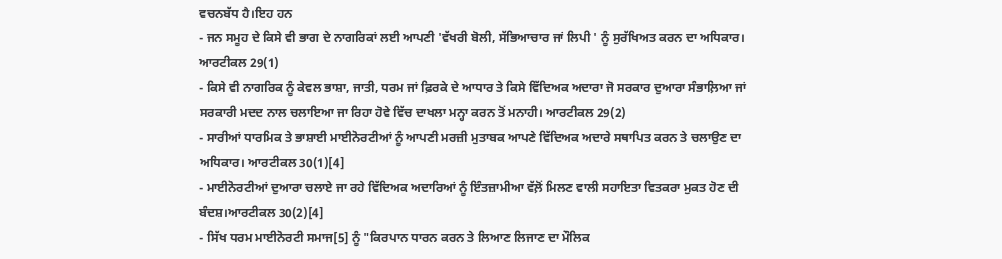ਵਚਨਬੱਧ ਹੈ।ਇਹ ਹਨ
- ਜਨ ਸਮੂਹ ਦੇ ਕਿਸੇ ਵੀ ਭਾਗ ਦੇ ਨਾਗਰਿਕਾਂ ਲਈ ਆਪਣੀ 'ਵੱਖਰੀ ਬੋਲੀ, ਸੱਭਿਆਚਾਰ ਜਾਂ ਲਿਪੀ ' ਨੂੰ ਸੁਰੱਖਿਅਤ ਕਰਨ ਦਾ ਅਧਿਕਾਰ। ਆਰਟੀਕਲ 29(1)
- ਕਿਸੇ ਵੀ ਨਾਗਰਿਕ ਨੂੰ ਕੇਵਲ ਭਾਸ਼ਾ, ਜਾਤੀ, ਧਰਮ ਜਾਂ ਫ਼ਿਰਕੇ ਦੇ ਆਧਾਰ ਤੇ ਕਿਸੇ ਵਿੱਦਿਅਕ ਅਦਾਰਾ ਜੋ ਸਰਕਾਰ ਦੁਆਰਾ ਸੰਭਾਲ਼ਿਆ ਜਾਂ ਸਰਕਾਰੀ ਮਦਦ ਨਾਲ ਚਲਾਇਆ ਜਾ ਰਿਹਾ ਹੋਵੇ ਵਿੱਚ ਦਾਖਲਾ ਮਨ੍ਹਾ ਕਰਨ ਤੋਂ ਮਨਾਹੀ। ਆਰਟੀਕਲ 29(2)
- ਸਾਰੀਆਂ ਧਾਰਮਿਕ ਤੇ ਭਾਸ਼ਾਈ ਮਾਈਨੋਰਟੀਆਂ ਨੂੰ ਆਪਣੀ ਮਰਜ਼ੀ ਮੁਤਾਬਕ ਆਪਣੇ ਵਿੱਦਿਅਕ ਅਦਾਰੇ ਸਥਾਪਿਤ ਕਰਨ ਤੇ ਚਲਾਉਣ ਦਾ ਅਧਿਕਾਰ। ਆਰਟੀਕਲ 30(1)[4]
- ਮਾਈਨੋਰਟੀਆਂ ਦੁਆਰਾ ਚਲਾਏ ਜਾ ਰਹੇ ਵਿੱਦਿਅਕ ਅਦਾਰਿਆਂ ਨੂੰ ਇੰਤਜ਼ਾਮੀਆ ਵੱਲ਼ੋਂ ਮਿਲਣ ਵਾਲੀ ਸਹਾਇਤਾ ਵਿਤਕਰਾ ਮੁਕਤ ਹੋਣ ਦੀ ਬੰਦਸ਼।ਆਰਟੀਕਲ 30(2)[4]
- ਸਿੱਖ ਧਰਮ ਮਾਈਨੋਰਟੀ ਸਮਾਜ[5] ਨੂੰ "ਕਿਰਪਾਨ ਧਾਰਨ ਕਰਨ ਤੇ ਲਿਆਣ ਲਿਜਾਣ ਦਾ ਮੌਲਿਕ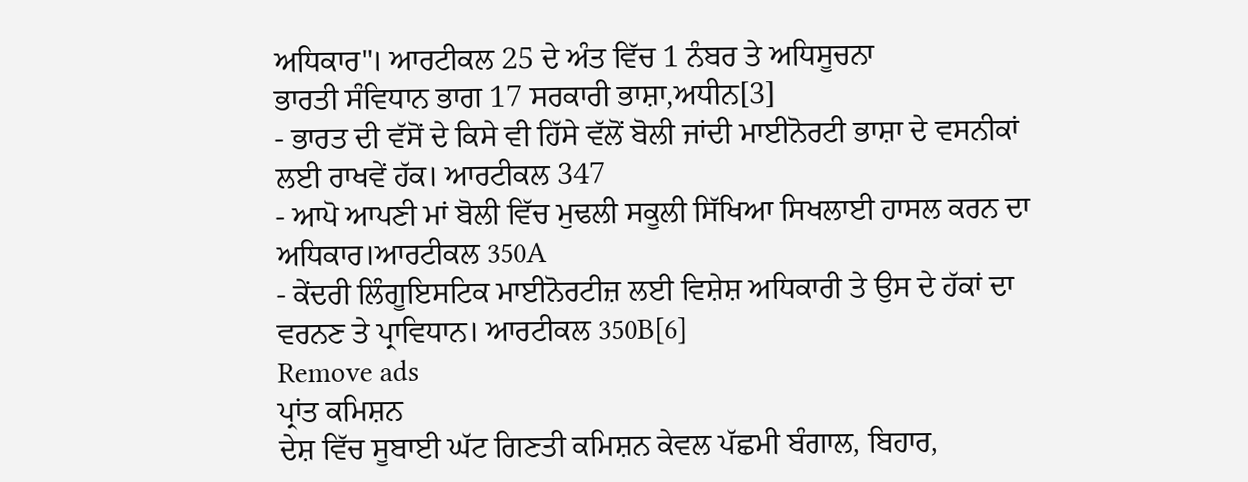ਅਧਿਕਾਰ"। ਆਰਟੀਕਲ 25 ਦੇ ਅੰਤ ਵਿੱਚ 1 ਨੰਬਰ ਤੇ ਅਧਿਸੂਚਨਾ
ਭਾਰਤੀ ਸੰਵਿਧਾਨ ਭਾਗ 17 ਸਰਕਾਰੀ ਭਾਸ਼ਾ,ਅਧੀਨ[3]
- ਭਾਰਤ ਦੀ ਵੱਸੋਂ ਦੇ ਕਿਸੇ ਵੀ ਹਿੱਸੇ ਵੱਲੋਂ ਬੋਲੀ ਜਾਂਦੀ ਮਾਈਨੋਰਟੀ ਭਾਸ਼ਾ ਦੇ ਵਸਨੀਕਾਂ ਲਈ ਰਾਖਵੇਂ ਹੱਕ। ਆਰਟੀਕਲ 347
- ਆਪੋ ਆਪਣੀ ਮਾਂ ਬੋਲੀ ਵਿੱਚ ਮੁਢਲੀ ਸਕੂਲੀ ਸਿੱਖਿਆ ਸਿਖਲਾਈ ਹਾਸਲ ਕਰਨ ਦਾ ਅਧਿਕਾਰ।ਆਰਟੀਕਲ 350A
- ਕੇਂਦਰੀ ਲਿੰਗੂਇਸਟਿਕ ਮਾਈਨੋਰਟੀਜ਼ ਲਈ ਵਿਸ਼ੇਸ਼ ਅਧਿਕਾਰੀ ਤੇ ਉਸ ਦੇ ਹੱਕਾਂ ਦਾ ਵਰਨਣ ਤੇ ਪ੍ਰਾਵਿਧਾਨ। ਆਰਟੀਕਲ 350B[6]
Remove ads
ਪ੍ਰਾਂਤ ਕਮਿਸ਼ਨ
ਦੇਸ਼ ਵਿੱਚ ਸੂਬਾਈ ਘੱਟ ਗਿਣਤੀ ਕਮਿਸ਼ਨ ਕੇਵਲ ਪੱਛਮੀ ਬੰਗਾਲ, ਬਿਹਾਰ,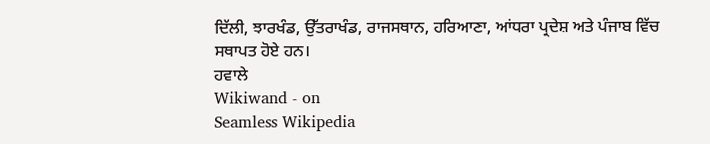ਦਿੱਲੀ, ਝਾਰਖੰਡ, ਉੱਤਰਾਖੰਡ, ਰਾਜਸਥਾਨ, ਹਰਿਆਣਾ, ਆਂਧਰਾ ਪ੍ਰਦੇਸ਼ ਅਤੇ ਪੰਜਾਬ ਵਿੱਚ ਸਥਾਪਤ ਹੋਏ ਹਨ।
ਹਵਾਲੇ
Wikiwand - on
Seamless Wikipedia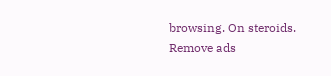browsing. On steroids.
Remove ads